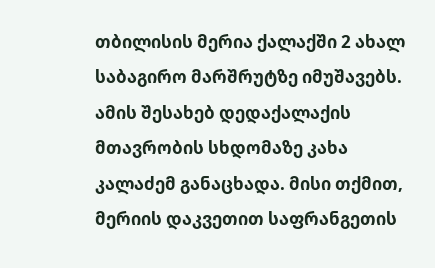თბილისის მერია ქალაქში 2 ახალ საბაგირო მარშრუტზე იმუშავებს. ამის შესახებ დედაქალაქის მთავრობის სხდომაზე კახა კალაძემ განაცხადა. მისი თქმით, მერიის დაკვეთით საფრანგეთის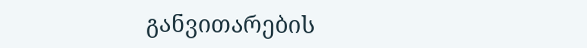განვითარების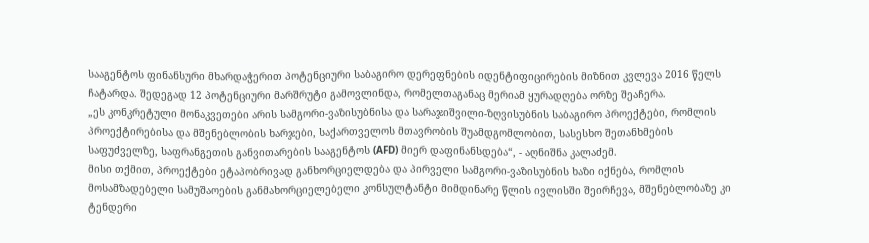სააგენტოს ფინანსური მხარდაჭერით პოტენციური საბაგირო დერეფნების იდენტიფიცირების მიზნით კვლევა 2016 წელს ჩატარდა. შედეგად 12 პოტენციური მარშრუტი გამოვლინდა, რომელთაგანაც მერიამ ყურადღება ორზე შეაჩერა.
„ეს კონკრეტული მონაკვეთები არის სამგორი-ვაზისუბნისა და სარაჯიშვილი-ზღვისუბნის საბაგირო პროექტები, რომლის პროექტირებისა და მშენებლობის ხარჯები, საქართველოს მთავრობის შუამდგომლობით, სასესხო შეთანხმების საფუძველზე, საფრანგეთის განვითარების სააგენტოს (AFD) მიერ დაფინანსდება“, - აღნიშნა კალაძემ.
მისი თქმით, პროექტები ეტაპობრივად განხორციელდება და პირველი სამგორი-ვაზისუბნის ხაზი იქნება, რომლის მოსამზადებელი სამუშაოების განმახორციელებელი კონსულტანტი მიმდინარე წლის ივლისში შეირჩევა, მშენებლობაზე კი ტენდერი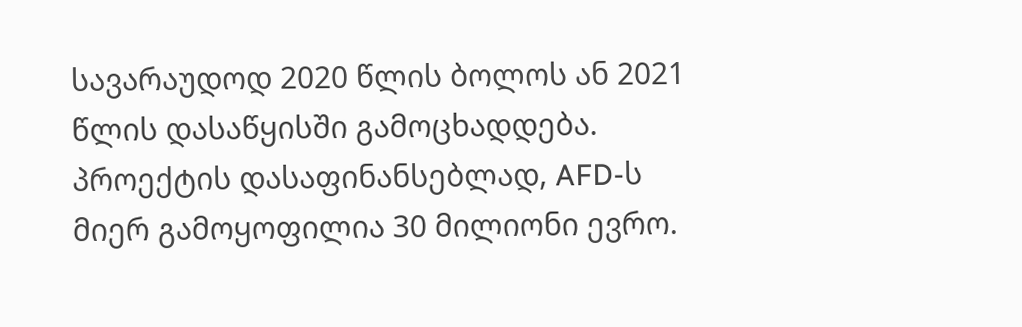სავარაუდოდ 2020 წლის ბოლოს ან 2021 წლის დასაწყისში გამოცხადდება. პროექტის დასაფინანსებლად, AFD-ს მიერ გამოყოფილია 30 მილიონი ევრო.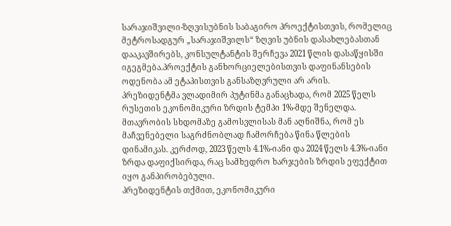სარაჯიშვილი-ზღვისუბნის საბაგირო პროექტისთვის, რომელიც მეტროსადგურ „სარაჯიშვილს“ ზღვის უბნის დასახლებასთან დააკავშირებს, კონსულტანტის შერჩევა 2021 წლის დასაწყისში იგეგმება.პროექტის განხორციელებისთვის დაფინანსების ოდენობა ამ ეტაპისთვის განსაზღვრული არ არის.
პრეზიდენტმა ვლადიმირ პუტინმა განაცხადა, რომ 2025 წელს რუსეთის ეკონომიკური ზრდის ტემპი 1%-მდე შენელდა.
მთავრობის სხდომაზე გამოსვლისას მან აღნიშნა, რომ ეს მაჩვენებელი საგრძნობლად ჩამორჩება წინა წლების დინამიკას. კერძოდ, 2023 წელს 4.1%-იანი და 2024 წელს 4.3%-იანი ზრდა დაფიქსირდა, რაც სამხედრო ხარჯების ზრდის ეფექტით იყო განპირობებული.
პრეზიდენტის თქმით, ეკონომიკური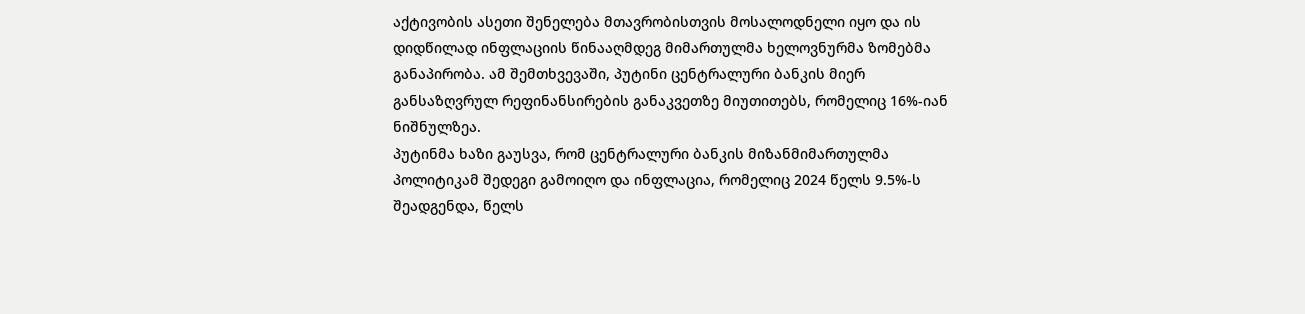აქტივობის ასეთი შენელება მთავრობისთვის მოსალოდნელი იყო და ის დიდწილად ინფლაციის წინააღმდეგ მიმართულმა ხელოვნურმა ზომებმა განაპირობა. ამ შემთხვევაში, პუტინი ცენტრალური ბანკის მიერ განსაზღვრულ რეფინანსირების განაკვეთზე მიუთითებს, რომელიც 16%-იან ნიშნულზეა.
პუტინმა ხაზი გაუსვა, რომ ცენტრალური ბანკის მიზანმიმართულმა პოლიტიკამ შედეგი გამოიღო და ინფლაცია, რომელიც 2024 წელს 9.5%-ს შეადგენდა, წელს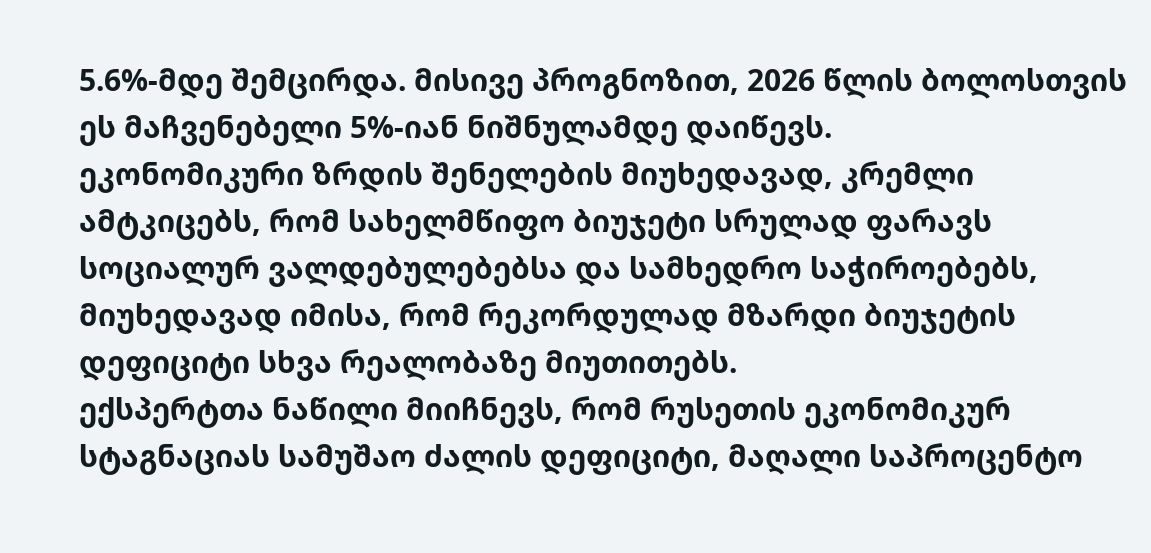5.6%-მდე შემცირდა. მისივე პროგნოზით, 2026 წლის ბოლოსთვის ეს მაჩვენებელი 5%-იან ნიშნულამდე დაიწევს.
ეკონომიკური ზრდის შენელების მიუხედავად, კრემლი ამტკიცებს, რომ სახელმწიფო ბიუჯეტი სრულად ფარავს სოციალურ ვალდებულებებსა და სამხედრო საჭიროებებს, მიუხედავად იმისა, რომ რეკორდულად მზარდი ბიუჯეტის დეფიციტი სხვა რეალობაზე მიუთითებს.
ექსპერტთა ნაწილი მიიჩნევს, რომ რუსეთის ეკონომიკურ სტაგნაციას სამუშაო ძალის დეფიციტი, მაღალი საპროცენტო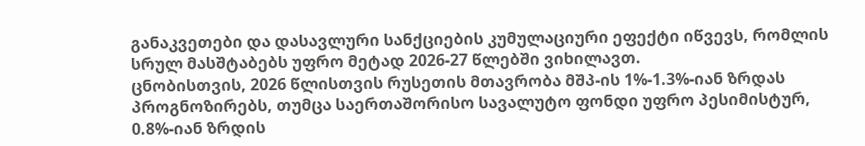განაკვეთები და დასავლური სანქციების კუმულაციური ეფექტი იწვევს, რომლის სრულ მასშტაბებს უფრო მეტად 2026-27 წლებში ვიხილავთ.
ცნობისთვის, 2026 წლისთვის რუსეთის მთავრობა მშპ-ის 1%-1.3%-იან ზრდას პროგნოზირებს, თუმცა საერთაშორისო სავალუტო ფონდი უფრო პესიმისტურ, 0.8%-იან ზრდის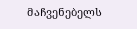მაჩვენებელს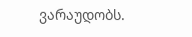ვარაუდობს.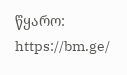წყარო: https://bm.ge/